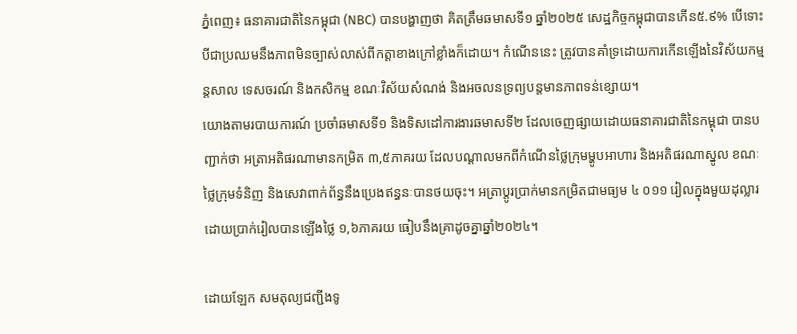ភ្នំពេញ៖ ធនាគារជាតិនៃកម្ពុជា (NBC) បានបង្ហាញថា គិតត្រឹមឆមាសទី១ ឆ្នាំ២០២៥ សេដ្ឋកិច្ចកម្ពុជាបានកើន៥.៩% បើទោះបីជាប្រឈមនឹងភាពមិនច្បាស់លាស់ពីកត្តាខាងក្រៅខ្លាំងក៏ដោយ។ កំណើននេះ ត្រូវបានគាំទ្រដោយការកើនឡើងនៃវិស័យកម្មន្តសាល ទេសចរណ៍ និងកសិកម្ម ខណៈវិស័យសំណង់ និងអចលនទ្រព្យបន្តមានភាពទន់ខ្សោយ។
យោងតាមរបាយការណ៍ ប្រចាំឆមាសទី១ និងទិសដៅការងារឆមាសទី២ ដែលចេញផ្សាយដោយធនាគារជាតិនៃកម្ពុជា បានបញ្ជាក់ថា អត្រាអតិផរណាមានកម្រិត ៣,៥ភាគរយ ដែលបណ្តាលមកពីកំណើនថ្លៃក្រុមម្ហូបអាហារ និងអតិផរណាស្នូល ខណៈថ្លៃក្រុមទំនិញ និងសេវាពាក់ព័ន្ធនឹងប្រេងឥន្ធនៈបានថយចុះ។ អត្រាប្តូរប្រាក់មានកម្រិតជាមធ្យម ៤ ០១១ រៀលក្នុងមួយដុល្លារ ដោយប្រាក់រៀលបានឡើងថ្លៃ ១,៦ភាគរយ ធៀបនឹងគ្រាដូចគ្នាឆ្នាំ២០២៤។

ដោយឡែក សមតុល្យជញ្ជីងទូ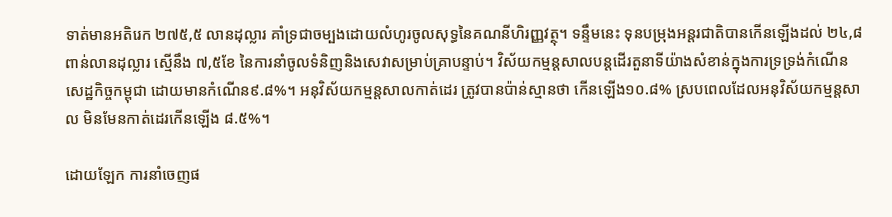ទាត់មានអតិរេក ២៧៥,៥ លានដុល្លារ គាំទ្រជាចម្បងដោយលំហូរចូលសុទ្ធនៃគណនីហិរញ្ញវត្ថុ។ ទន្ទឹមនេះ ទុនបម្រុងអន្តរជាតិបានកើនឡើងដល់ ២៤,៨ពាន់លានដុល្លារ ស្មើនឹង ៧,៥ខែ នៃការនាំចូលទំនិញនិងសេវាសម្រាប់គ្រាបន្ទាប់។ វិស័យកម្មន្តសាលបន្តដើរតួនាទីយ៉ាងសំខាន់ក្នុងការទ្រទ្រង់កំណើនសេដ្ឋកិច្ចកម្ពុជា ដោយមានកំណើន៩.៨%។ អនុវិស័យកម្មន្តសាលកាត់ដេរ ត្រូវបានប៉ាន់ស្មានថា កើនឡើង១០.៨% ស្របពេលដែលអនុវិស័យកម្មន្តសាល មិនមែនកាត់ដេរកើនឡើង ៨.៥%។

ដោយឡែក ការនាំចេញផ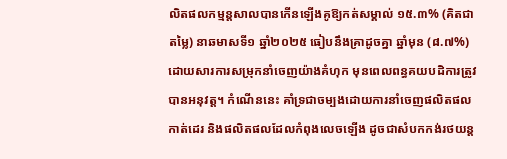លិតផលកម្មន្តសាលបានកើនឡើងគូឱ្យកត់សម្គាល់ ១៥.៣% (គិតជាតម្លៃ) នាឆមាសទី១ ឆ្នាំ២០២៥ ធៀបនឹងគ្រាដូចគ្នា ឆ្នាំមុន (៨.៧%) ដោយសារការសម្រុកនាំចេញយ៉ាងគំហុក មុនពេលពន្ធគយបដិការត្រូវបានអនុវត្ត។ កំណើននេះ គាំទ្រជាចម្បងដោយការនាំចេញផលិតផលកាត់ដេរ និងផលិតផលដែលកំពុងលេចឡើង ដូចជាសំបកកង់រថយន្ត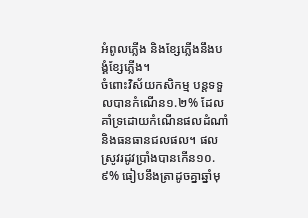អំពូលភ្លើង និងខ្សែភ្លើងនឹងបង្គំខ្សែភ្លើង។
ចំពោះវិស័យកសិកម្ម បន្តទទួលបានកំណើន១.២% ដែលគាំទ្រដោយកំណើនផលដំណាំ និងធនធានជលផល។ ផលស្រូវរដូវប្រាំងបានកើន១០.៩% ធៀបនឹងត្រាដូចគ្នាឆ្នាំមុ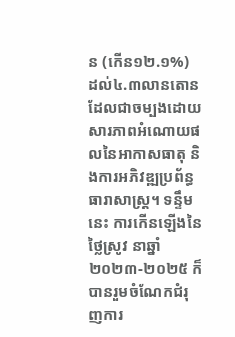ន (កើន១២.១%) ដល់៤.៣លានតោន ដែលជាចម្បងដោយសារភាពអំណោយផលនៃអាកាសធាតុ និងការអភិវឌ្ឍប្រព័ន្ធធារាសាស្ត្រ។ ទន្ទឹមនេះ ការកើនឡើងនៃថ្លៃស្រូវ នាឆ្នាំ២០២៣-២០២៥ ក៏បានរួមចំណែកជំរុញការ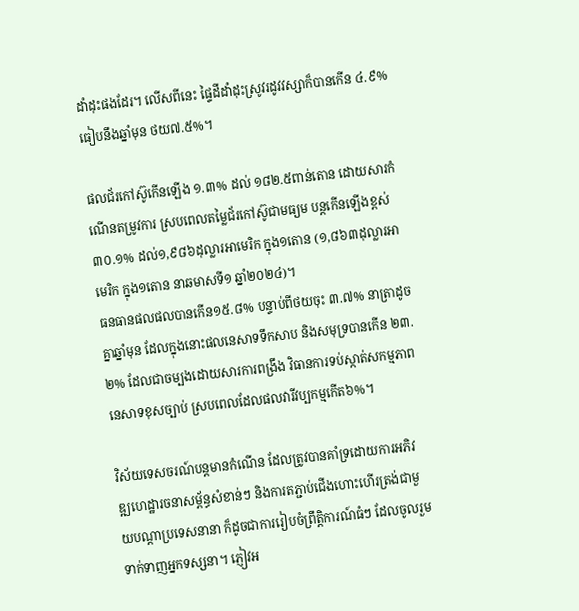ដាំដុះផងដែរ។ លើសពីនេះ ផ្ទៃដីដាំដុះស្រូវរដូវវស្សាក៏បានកើន ៤.៩% ធៀបនឹងឆ្នាំមុន ថយ៧.៥%។

ផលជ័រកៅស៊ូកើនឡើង ១.៣% ដល់ ១៨២.៥ពាន់តោន ដោយសារកំណើនតម្រូវការ ស្របពេលតម្លៃជ័រកៅស៊ូជាមធ្យម បន្តកើនឡើងខ្ពស់ ៣០.១% ដល់១,៩៨៦ដុល្លារអាមេរិក ក្នុង១តោន (១,៨៦៣ដុល្លារអាមេរិក ក្នុង១តោន នាឆមាសទី១ ឆ្នាំ២០២៤)។
ធនធានផលផលបានកើន១៥.៨% បន្ទាប់ពីថយចុះ ៣.៧% នាត្រាដូចគ្នាឆ្នាំមុន ដែលក្នុងនោះផលនេសាទទឹកសាប និងសមុទ្របានកើន ២៣.២% ដែលជាចម្បងដោយសារការពង្រឹង វិធានការទប់ស្កាត់សកម្មភាពនេសាទខុសច្បាប់ ស្របពេលដែលផលវារីវប្បកម្មកើត៦%។

វិស័យទេសចរណ៍បន្តមានកំណើន ដែលត្រូវបានគាំទ្រដោយការអភិវឌ្ឍហេដ្ឋារចនាសម្ព័ន្ធសំខាន់ៗ និងការតភ្ជាប់ជើងហោះហើរត្រង់ជាមួយបណ្តាប្រទេសនានា ក៏ដូចជាការរៀបចំព្រឹត្តិការណ៍ធំៗ ដែលចូលរួមទាក់ទាញអ្នកទស្សនា។ ភ្ញៀវអ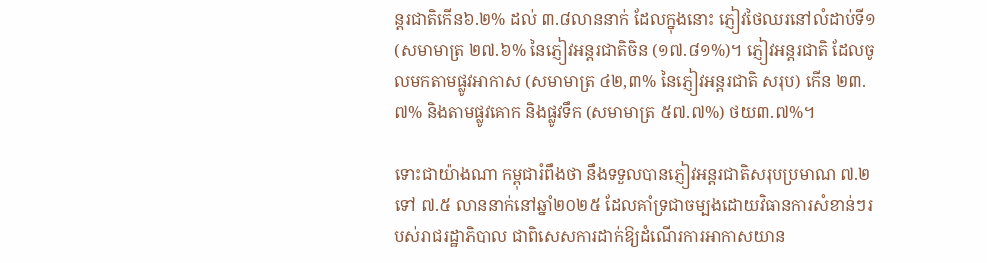ន្តរជាតិកើន៦.២% ដល់ ៣.៨លាននាក់ ដែលក្នុងនោះ ភ្ញៀវថៃឈរនៅលំដាប់ទី១ (សមាមាត្រ ២៧.៦% នៃភ្ញៀវអន្តរជាតិចិន (១៧.៨១%)។ ភ្ញៀវអន្តរជាតិ ដែលចូលមកតាមផ្លូវអាកាស (សមាមាត្រ ៤២,៣% នៃភ្ញៀវអន្តរជាតិ សរុប) កើន ២៣.៧% និងតាមផ្លូវគោក និងផ្លូវទឹក (សមាមាត្រ ៥៧.៧%) ថយ៣.៧%។

ទោះជាយ៉ាងណា កម្ពុជារំពឹងថា នឹងទទួលបានភ្ញៀវអន្តរជាតិសរុបប្រមាណ ៧.២ ទៅ ៧.៥ លាននាក់នៅឆ្នាំ២០២៥ ដែលគាំទ្រជាចម្បងដោយវិធានការសំខាន់ៗរបស់រាជរដ្ឋាភិបាល ជាពិសេសការដាក់ឱ្យដំណើរការអាកាសយាន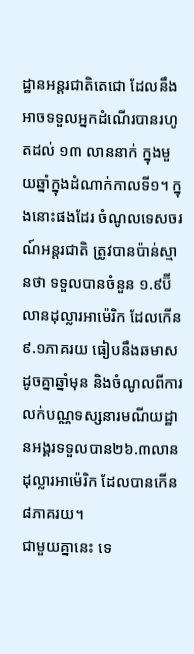ដ្ឋានអន្តរជាតិតេជោ ដែលនឹងអាចទទួលអ្នកដំណើរបានរហូតដល់ ១៣ លាននាក់ ក្នុងមួយឆ្នាំក្នុងដំណាក់កាលទី១។ ក្នុងនោះផងដែរ ចំណូលទេសចរណ៍អន្តរជាតិ ត្រូវបានប៉ាន់ស្មានថា ទទួលបានចំនួន ១.៩ប៊ីលានដុល្លារអាម៉េរិក ដែលកើន៩.១ភាគរយ ធៀបនឹងឆមាសដូចគ្នាឆ្នាំមុន និងចំណូលពីការលក់បណ្ណទស្សនារមណីយដ្ឋានអង្គរទទួលបាន២៦.៣លានដុល្លារអាម៉េរិក ដែលបានកើន ៨ភាគរយ។
ជាមួយគ្នានេះ ទេ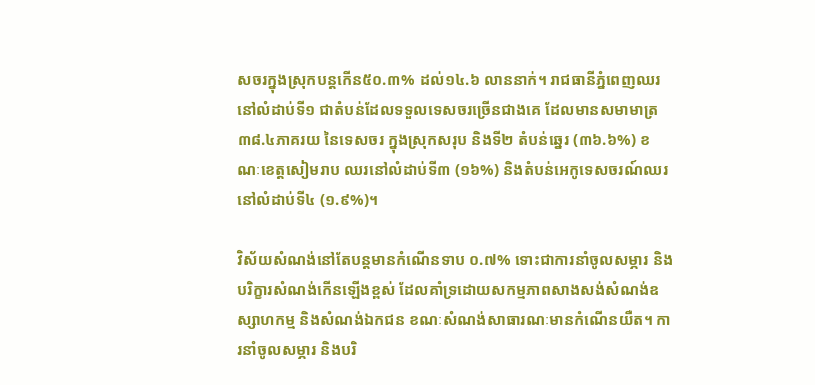សចរក្នុងស្រុកបន្តកើន៥០.៣% ដល់១៤.៦ លាននាក់។ រាជធានីភ្នំពេញឈរ នៅលំដាប់ទី១ ជាតំបន់ដែលទទួលទេសចរច្រើនជាងគេ ដែលមានសមាមាត្រ ៣៨.៤ភាគរយ នៃទេសចរ ក្នុងស្រុកសរុប និងទី២ តំបន់ឆ្នេរ (៣៦.៦%) ខណៈខេត្តសៀមរាប ឈរនៅលំដាប់ទី៣ (១៦%) និងតំបន់អេកូទេសចរណ៍ឈរនៅលំដាប់ទី៤ (១.៩%)។

វិស័យសំណង់នៅតែបន្តមានកំណើនទាប ០.៧% ទោះជាការនាំចូលសម្ភារ និងបរិក្ខារសំណង់កើនឡើងខ្ពស់ ដែលគាំទ្រដោយសកម្មភាពសាងសង់សំណង់ឧស្សាហកម្ម និងសំណង់ឯកជន ខណៈសំណង់សាធារណៈមានកំណើនយឺត។ ការនាំចូលសម្ភារ និងបរិ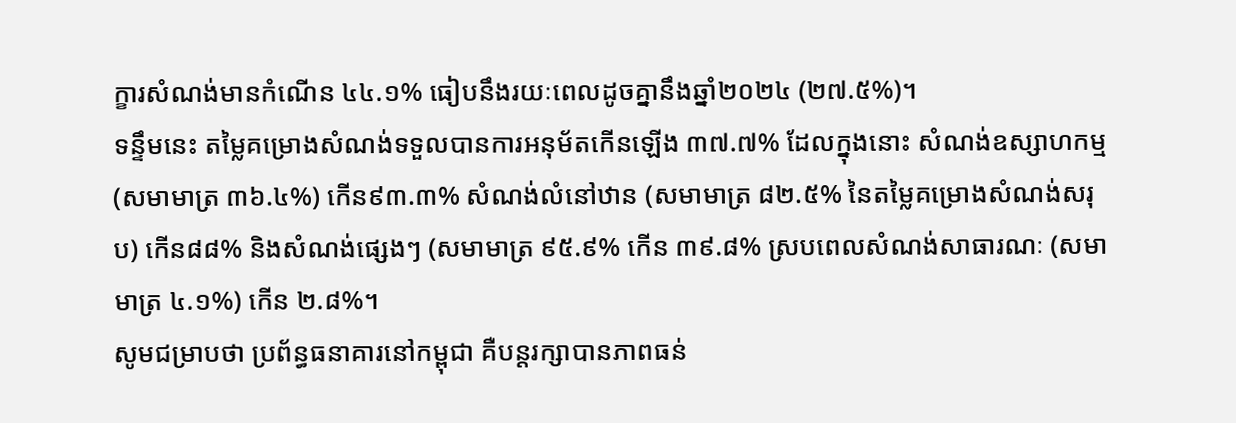ក្ខារសំណង់មានកំណើន ៤៤.១% ធៀបនឹងរយៈពេលដូចគ្នានឹងឆ្នាំ២០២៤ (២៧.៥%)។
ទន្ទឹមនេះ តម្លៃគម្រោងសំណង់ទទួលបានការអនុម័តកើនឡើង ៣៧.៧% ដែលក្នុងនោះ សំណង់ឧស្សាហកម្ម (សមាមាត្រ ៣៦.៤%) កើន៩៣.៣% សំណង់លំនៅឋាន (សមាមាត្រ ៨២.៥% នៃតម្លៃគម្រោងសំណង់សរុប) កើន៨៨% និងសំណង់ផ្សេងៗ (សមាមាត្រ ៩៥.៩% កើន ៣៩.៨% ស្របពេលសំណង់សាធារណៈ (សមាមាត្រ ៤.១%) កើន ២.៨%។
សូមជម្រាបថា ប្រព័ន្ធធនាគារនៅកម្ពុជា គឺបន្តរក្សាបានភាពធន់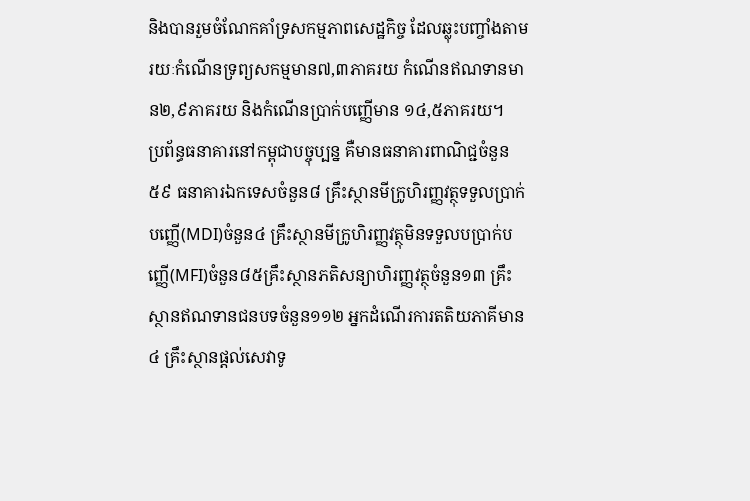និងបានរួមចំណែកគាំទ្រសកម្មភាពសេដ្ឋកិច្ច ដែលឆ្លុះបញ្ចាំងតាមរយៈកំណើនទ្រព្យសកម្មមាន៧,៣ភាគរយ កំណើនឥណទានមាន២,៩ភាគរយ និងកំណើនប្រាក់បញ្ញើមាន ១៤,៥ភាគរយ។
ប្រព័ន្ធធនាគារនៅកម្ពុជាបច្ចុប្បន្ន គឺមានធនាគារពាណិជ្ជចំនួន៥៩ ធនាគារឯកទេសចំនួន៨ គ្រឹះស្ថានមីក្រូហិរញ្ញវត្ថុទទួលប្រាក់បញ្ញើ(MDI)ចំនួន៤ គ្រឹះស្ថានមីក្រូហិរញ្ញវត្ថុមិនទទួលបប្រាក់បញ្ញើ(MFI)ចំនួន៨៥គ្រឹះស្ថានភតិសន្យាហិរញ្ញវត្ថុចំនួន១៣ គ្រឹះស្ថានឥណទានជនបទចំនួន១១២ អ្នកដំណើរការតតិយភាគីមាន៤ គ្រឹះស្ថានផ្តល់សេវាទូ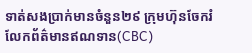ទាត់សងប្រាក់មានចំនួន២៩ ក្រុមហ៊ុនចែករំលែកព័ត៌មានឥណទាន(CBC)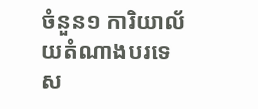ចំនួន១ ការិយាល័យតំណាងបរទេស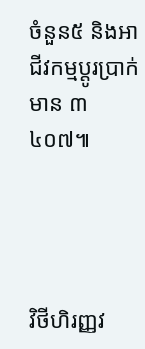ចំនួន៥ និងអាជីវកម្មប្តូរប្រាក់មាន ៣ ៤០៧៕




វិថីហិរញ្ញវ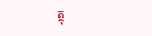ត្ថុ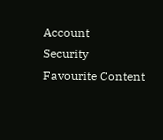Account
Security
Favourite Content